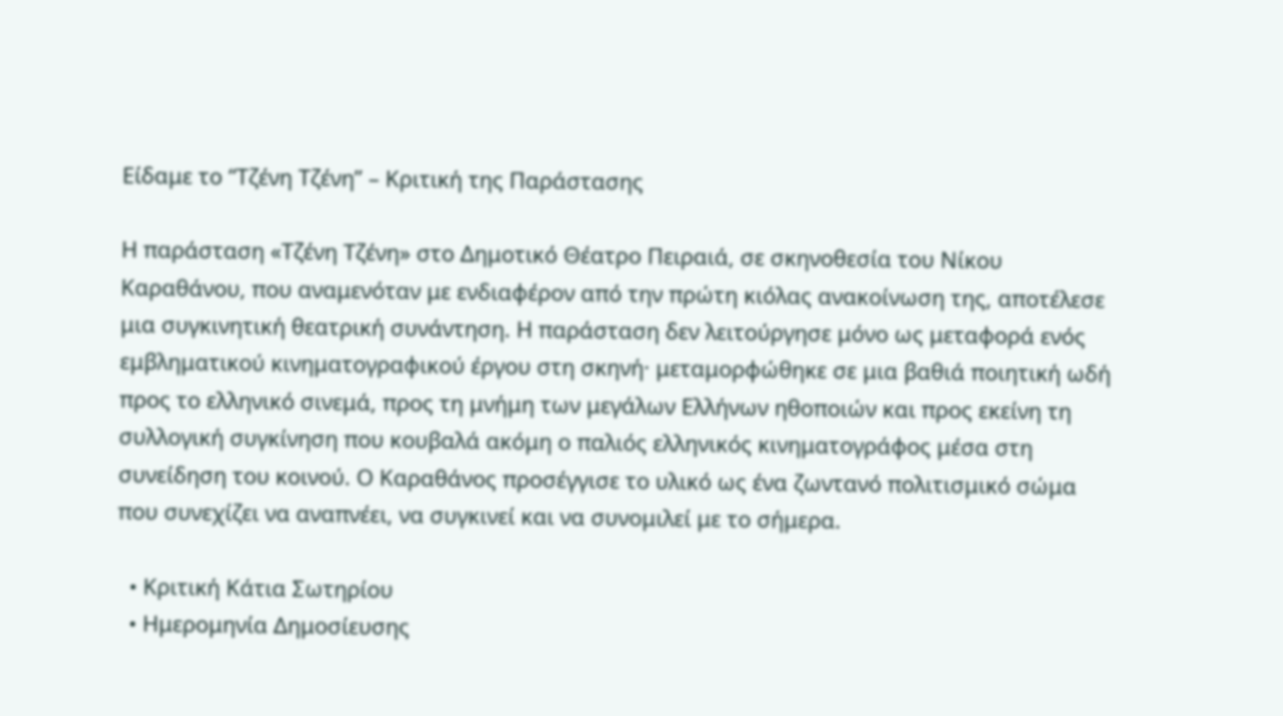Είδαμε το “Τζένη Τζένη” – Κριτική της Παράστασης

Η παράσταση «Τζένη Τζένη» στο Δημοτικό Θέατρο Πειραιά, σε σκηνοθεσία του Νίκου Καραθάνου, που αναμενόταν με ενδιαφέρον από την πρώτη κιόλας ανακοίνωση της, αποτέλεσε μια συγκινητική θεατρική συνάντηση. Η παράσταση δεν λειτούργησε μόνο ως μεταφορά ενός εμβληματικού κινηματογραφικού έργου στη σκηνή· μεταμορφώθηκε σε μια βαθιά ποιητική ωδή προς το ελληνικό σινεμά, προς τη μνήμη των μεγάλων Ελλήνων ηθοποιών και προς εκείνη τη συλλογική συγκίνηση που κουβαλά ακόμη ο παλιός ελληνικός κινηματογράφος μέσα στη συνείδηση του κοινού. Ο Καραθάνος προσέγγισε το υλικό ως ένα ζωντανό πολιτισμικό σώμα που συνεχίζει να αναπνέει, να συγκινεί και να συνομιλεί με το σήμερα.

  • Κριτική Κάτια Σωτηρίου
  • Ημερομηνία Δημοσίευσης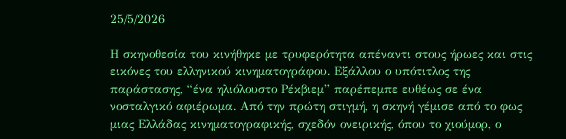25/5/2026

Η σκηνοθεσία του κινήθηκε με τρυφερότητα απέναντι στους ήρωες και στις εικόνες του ελληνικού κινηματογράφου. Εξάλλου ο υπότιτλος της παράστασης, “ένα ηλιόλουστο Ρέκβιεμ” παρέπεμπε ευθέως σε ένα νοσταλγικό αφιέρωμα. Από την πρώτη στιγμή, η σκηνή γέμισε από το φως μιας Ελλάδας κινηματογραφικής, σχεδόν ονειρικής, όπου το χιούμορ, ο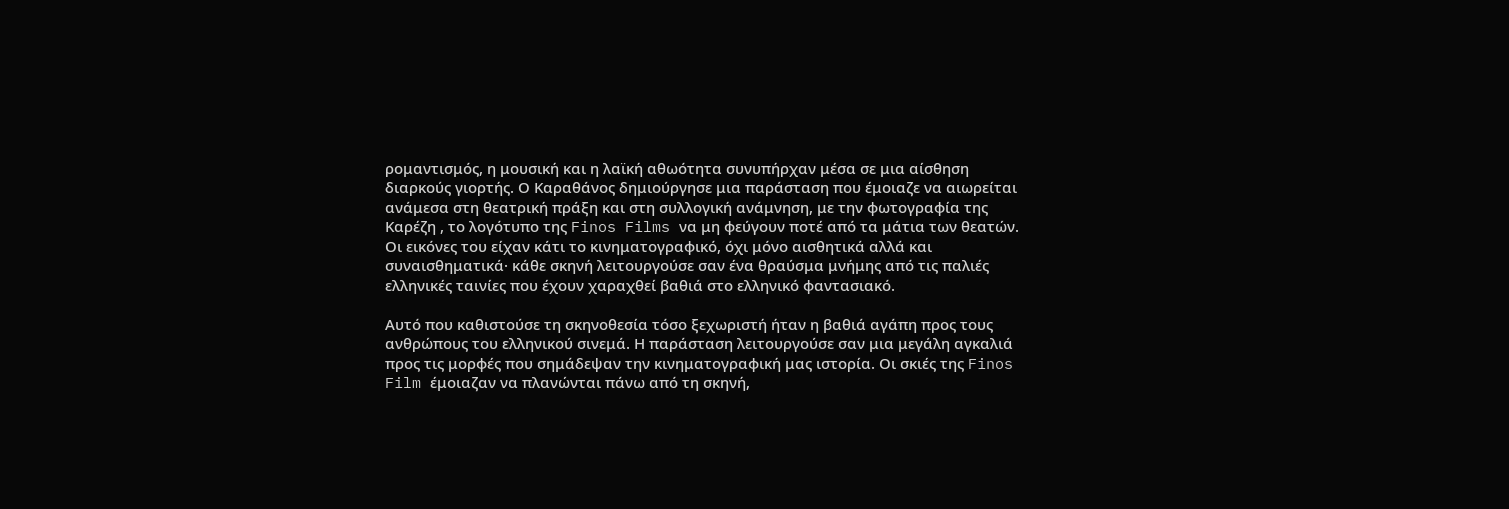ρομαντισμός, η μουσική και η λαϊκή αθωότητα συνυπήρχαν μέσα σε μια αίσθηση διαρκούς γιορτής. Ο Καραθάνος δημιούργησε μια παράσταση που έμοιαζε να αιωρείται ανάμεσα στη θεατρική πράξη και στη συλλογική ανάμνηση, με την φωτογραφία της Καρέζη , το λογότυπο της Finos Films να μη φεύγουν ποτέ από τα μάτια των θεατών. Οι εικόνες του είχαν κάτι το κινηματογραφικό, όχι μόνο αισθητικά αλλά και συναισθηματικά· κάθε σκηνή λειτουργούσε σαν ένα θραύσμα μνήμης από τις παλιές ελληνικές ταινίες που έχουν χαραχθεί βαθιά στο ελληνικό φαντασιακό.

Αυτό που καθιστούσε τη σκηνοθεσία τόσο ξεχωριστή ήταν η βαθιά αγάπη προς τους ανθρώπους του ελληνικού σινεμά. Η παράσταση λειτουργούσε σαν μια μεγάλη αγκαλιά προς τις μορφές που σημάδεψαν την κινηματογραφική μας ιστορία. Οι σκιές της Finos Film έμοιαζαν να πλανώνται πάνω από τη σκηνή,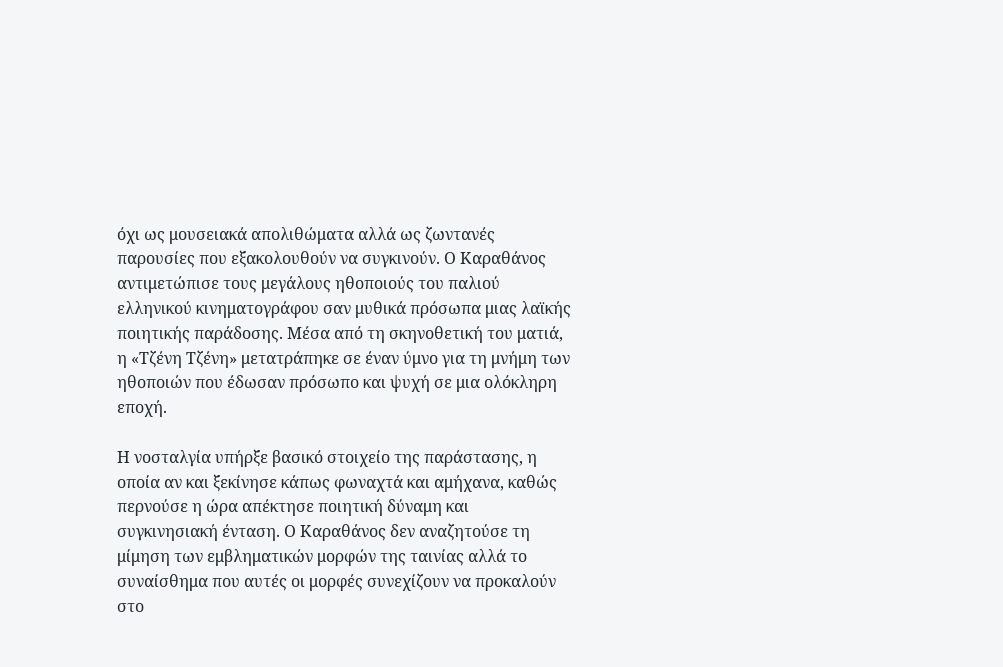όχι ως μουσειακά απολιθώματα αλλά ως ζωντανές παρουσίες που εξακολουθούν να συγκινούν. Ο Καραθάνος αντιμετώπισε τους μεγάλους ηθοποιούς του παλιού ελληνικού κινηματογράφου σαν μυθικά πρόσωπα μιας λαϊκής ποιητικής παράδοσης. Μέσα από τη σκηνοθετική του ματιά, η «Τζένη Τζένη» μετατράπηκε σε έναν ύμνο για τη μνήμη των ηθοποιών που έδωσαν πρόσωπο και ψυχή σε μια ολόκληρη εποχή.

Η νοσταλγία υπήρξε βασικό στοιχείο της παράστασης, η οποία αν και ξεκίνησε κάπως φωναχτά και αμήχανα, καθώς περνούσε η ώρα απέκτησε ποιητική δύναμη και συγκινησιακή ένταση. Ο Καραθάνος δεν αναζητούσε τη μίμηση των εμβληματικών μορφών της ταινίας αλλά το συναίσθημα που αυτές οι μορφές συνεχίζουν να προκαλούν στο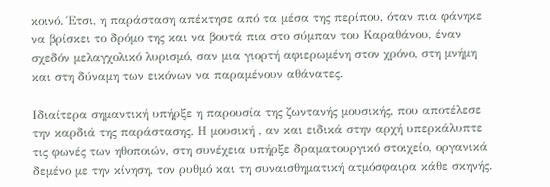κοινό. Έτσι, η παράσταση απέκτησε από τα μέσα της περίπου, όταν πια φάνηκε να βρίσκει το δρόμο της και να βουτά πια στο σύμπαν του Καραθάνου, έναν σχεδόν μελαγχολικό λυρισμό, σαν μια γιορτή αφιερωμένη στον χρόνο, στη μνήμη και στη δύναμη των εικόνων να παραμένουν αθάνατες.

Ιδιαίτερα σημαντική υπήρξε η παρουσία της ζωντανής μουσικής, που αποτέλεσε την καρδιά της παράστασης. Η μουσική , αν και ειδικά στην αρχή υπερκάλυπτε τις φωνές των ηθοποιών, στη συνέχεια υπήρξε δραματουργικό στοιχείο, οργανικά δεμένο με την κίνηση, τον ρυθμό και τη συναισθηματική ατμόσφαιρα κάθε σκηνής.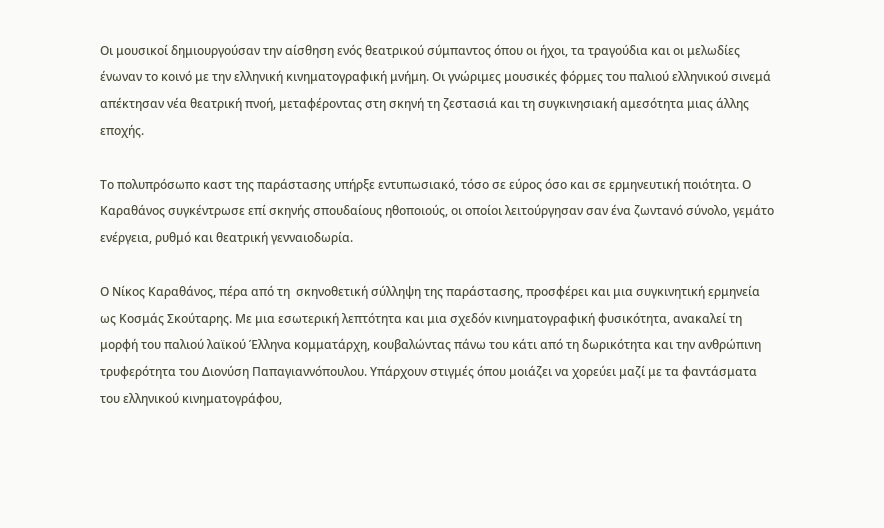Οι μουσικοί δημιουργούσαν την αίσθηση ενός θεατρικού σύμπαντος όπου οι ήχοι, τα τραγούδια και οι μελωδίες ένωναν το κοινό με την ελληνική κινηματογραφική μνήμη. Οι γνώριμες μουσικές φόρμες του παλιού ελληνικού σινεμά απέκτησαν νέα θεατρική πνοή, μεταφέροντας στη σκηνή τη ζεστασιά και τη συγκινησιακή αμεσότητα μιας άλλης εποχής.

Το πολυπρόσωπο καστ της παράστασης υπήρξε εντυπωσιακό, τόσο σε εύρος όσο και σε ερμηνευτική ποιότητα. Ο Καραθάνος συγκέντρωσε επί σκηνής σπουδαίους ηθοποιούς, οι οποίοι λειτούργησαν σαν ένα ζωντανό σύνολο, γεμάτο ενέργεια, ρυθμό και θεατρική γενναιοδωρία.

Ο Νίκος Καραθάνος, πέρα από τη  σκηνοθετική σύλληψη της παράστασης, προσφέρει και μια συγκινητική ερμηνεία ως Κοσμάς Σκούταρης. Με μια εσωτερική λεπτότητα και μια σχεδόν κινηματογραφική φυσικότητα, ανακαλεί τη μορφή του παλιού λαϊκού Έλληνα κομματάρχη, κουβαλώντας πάνω του κάτι από τη δωρικότητα και την ανθρώπινη τρυφερότητα του Διονύση Παπαγιαννόπουλου. Υπάρχουν στιγμές όπου μοιάζει να χορεύει μαζί με τα φαντάσματα του ελληνικού κινηματογράφου,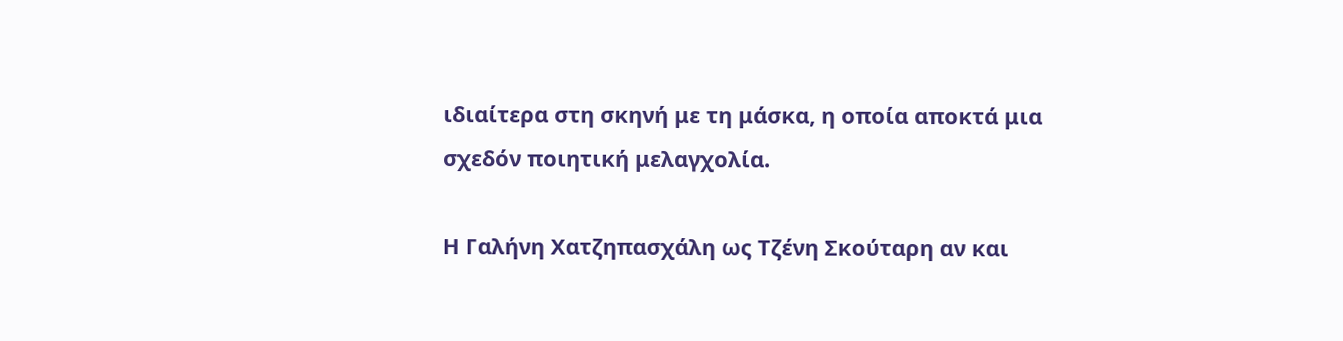ιδιαίτερα στη σκηνή με τη μάσκα, η οποία αποκτά μια σχεδόν ποιητική μελαγχολία.

Η Γαλήνη Χατζηπασχάλη ως Τζένη Σκούταρη αν και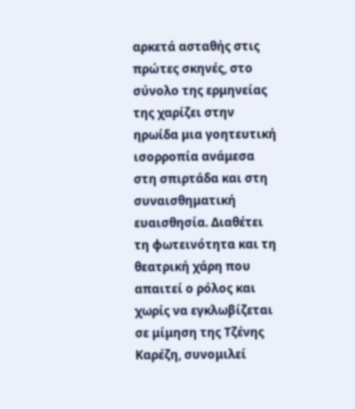αρκετά ασταθής στις πρώτες σκηνές, στο σύνολο της ερμηνείας της χαρίζει στην ηρωίδα μια γοητευτική ισορροπία ανάμεσα στη σπιρτάδα και στη συναισθηματική ευαισθησία. Διαθέτει τη φωτεινότητα και τη θεατρική χάρη που απαιτεί ο ρόλος και χωρίς να εγκλωβίζεται σε μίμηση της Τζένης Καρέζη, συνομιλεί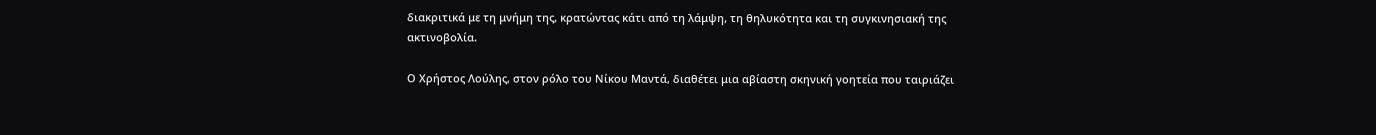διακριτικά με τη μνήμη της, κρατώντας κάτι από τη λάμψη, τη θηλυκότητα και τη συγκινησιακή της ακτινοβολία.

Ο Χρήστος Λούλης, στον ρόλο του Νίκου Μαντά, διαθέτει μια αβίαστη σκηνική γοητεία που ταιριάζει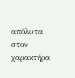απόλυτα στον χαρακτήρα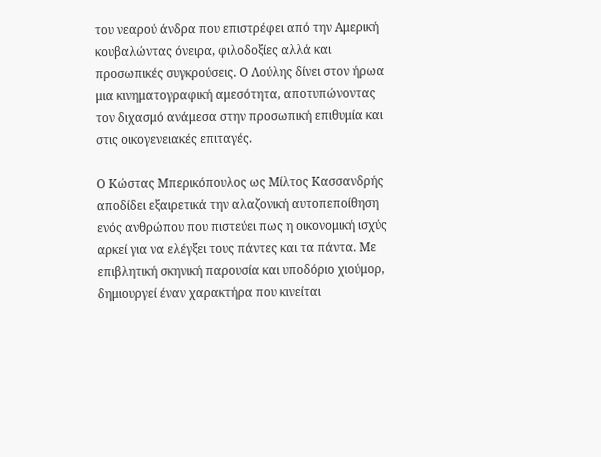του νεαρού άνδρα που επιστρέφει από την Αμερική κουβαλώντας όνειρα, φιλοδοξίες αλλά και προσωπικές συγκρούσεις. Ο Λούλης δίνει στον ήρωα μια κινηματογραφική αμεσότητα, αποτυπώνοντας τον διχασμό ανάμεσα στην προσωπική επιθυμία και στις οικογενειακές επιταγές.

Ο Κώστας Μπερικόπουλος ως Μίλτος Κασσανδρής αποδίδει εξαιρετικά την αλαζονική αυτοπεποίθηση ενός ανθρώπου που πιστεύει πως η οικονομική ισχύς αρκεί για να ελέγξει τους πάντες και τα πάντα. Με επιβλητική σκηνική παρουσία και υποδόριο χιούμορ, δημιουργεί έναν χαρακτήρα που κινείται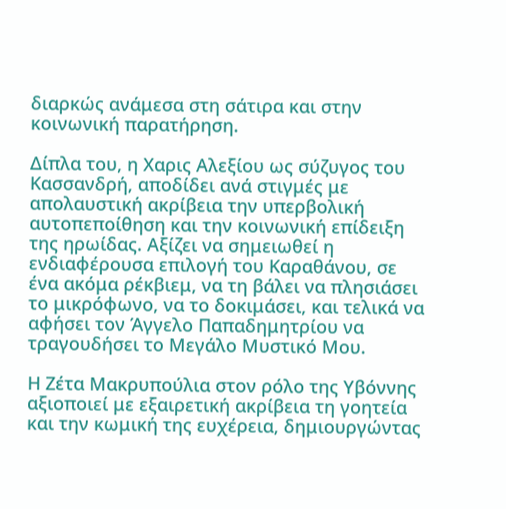διαρκώς ανάμεσα στη σάτιρα και στην κοινωνική παρατήρηση.

Δίπλα του, η Χαρις Αλεξίου ως σύζυγος του Κασσανδρή, αποδίδει ανά στιγμές με απολαυστική ακρίβεια την υπερβολική αυτοπεποίθηση και την κοινωνική επίδειξη της ηρωίδας. Αξίζει να σημειωθεί η ενδιαφέρουσα επιλογή του Καραθάνου, σε ένα ακόμα ρέκβιεμ, να τη βάλει να πλησιάσει το μικρόφωνο, να το δοκιμάσει, και τελικά να αφήσει τον Άγγελο Παπαδημητρίου να τραγουδήσει το Μεγάλο Μυστικό Μου.

Η Ζέτα Μακρυπούλια στον ρόλο της Υβόννης αξιοποιεί με εξαιρετική ακρίβεια τη γοητεία και την κωμική της ευχέρεια, δημιουργώντας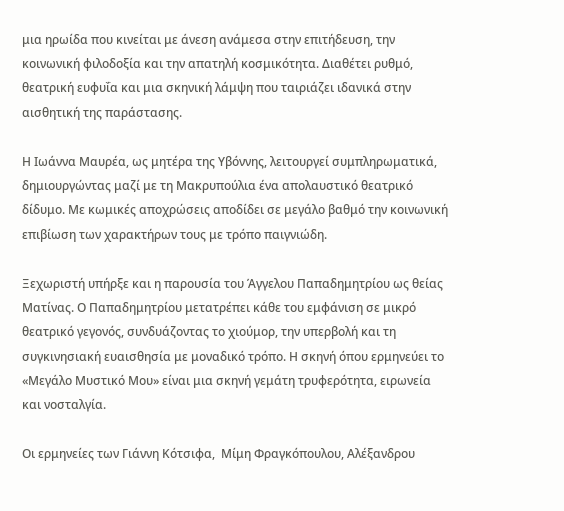μια ηρωίδα που κινείται με άνεση ανάμεσα στην επιτήδευση, την κοινωνική φιλοδοξία και την απατηλή κοσμικότητα. Διαθέτει ρυθμό, θεατρική ευφυΐα και μια σκηνική λάμψη που ταιριάζει ιδανικά στην αισθητική της παράστασης.

Η Ιωάννα Μαυρέα, ως μητέρα της Υβόννης, λειτουργεί συμπληρωματικά, δημιουργώντας μαζί με τη Μακρυπούλια ένα απολαυστικό θεατρικό δίδυμο. Με κωμικές αποχρώσεις αποδίδει σε μεγάλο βαθμό την κοινωνική επιβίωση των χαρακτήρων τους με τρόπο παιγνιώδη.

Ξεχωριστή υπήρξε και η παρουσία του Άγγελου Παπαδημητρίου ως θείας Ματίνας. Ο Παπαδημητρίου μετατρέπει κάθε του εμφάνιση σε μικρό θεατρικό γεγονός, συνδυάζοντας το χιούμορ, την υπερβολή και τη συγκινησιακή ευαισθησία με μοναδικό τρόπο. Η σκηνή όπου ερμηνεύει το «Μεγάλο Μυστικό Μου» είναι μια σκηνή γεμάτη τρυφερότητα, ειρωνεία και νοσταλγία.

Οι ερμηνείες των Γιάννη Κότσιφα,  Μίμη Φραγκόπουλου, Αλέξανδρου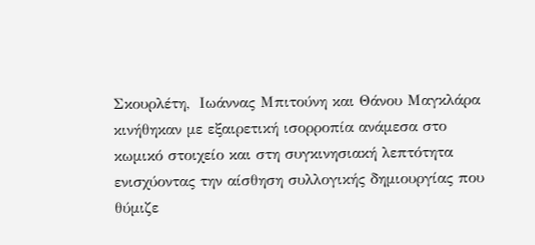Σκουρλέτη,  Ιωάννας Μπιτούνη και Θάνου Μαγκλάρα κινήθηκαν με εξαιρετική ισορροπία ανάμεσα στο κωμικό στοιχείο και στη συγκινησιακή λεπτότητα ενισχύοντας την αίσθηση συλλογικής δημιουργίας που θύμιζε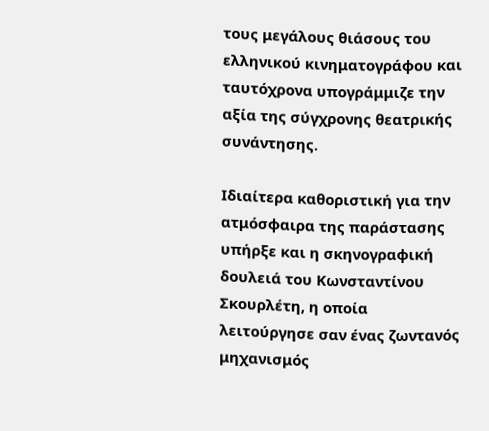τους μεγάλους θιάσους του ελληνικού κινηματογράφου και ταυτόχρονα υπογράμμιζε την αξία της σύγχρονης θεατρικής συνάντησης.

Ιδιαίτερα καθοριστική για την ατμόσφαιρα της παράστασης υπήρξε και η σκηνογραφική δουλειά του Κωνσταντίνου Σκουρλέτη, η οποία λειτούργησε σαν ένας ζωντανός μηχανισμός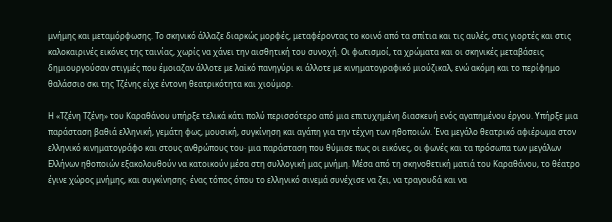μνήμης και μεταμόρφωσης. Το σκηνικό άλλαζε διαρκώς μορφές, μεταφέροντας το κοινό από τα σπίτια και τις αυλές, στις γιορτές και στις καλοκαιρινές εικόνες της ταινίας, χωρίς να χάνει την αισθητική του συνοχή. Οι φωτισμοί, τα χρώματα και οι σκηνικές μεταβάσεις δημιουργούσαν στιγμές που έμοιαζαν άλλοτε με λαϊκό πανηγύρι κι άλλοτε με κινηματογραφικό μιούζικαλ, ενώ ακόμη και το περίφημο θαλάσσιο σκι της Τζένης είχε έντονη θεατρικότητα και χιούμορ.

Η «Τζένη Τζένη» του Καραθάνου υπήρξε τελικά κάτι πολύ περισσότερο από μια επιτυχημένη διασκευή ενός αγαπημένου έργου. Υπήρξε μια παράσταση βαθιά ελληνική, γεμάτη φως, μουσική, συγκίνηση και αγάπη για την τέχνη των ηθοποιών. Ένα μεγάλο θεατρικό αφιέρωμα στον ελληνικό κινηματογράφο και στους ανθρώπους του· μια παράσταση που θύμισε πως οι εικόνες, οι φωνές και τα πρόσωπα των μεγάλων Ελλήνων ηθοποιών εξακολουθούν να κατοικούν μέσα στη συλλογική μας μνήμη. Μέσα από τη σκηνοθετική ματιά του Καραθάνου, το θέατρο έγινε χώρος μνήμης, και συγκίνησης· ένας τόπος όπου το ελληνικό σινεμά συνέχισε να ζει, να τραγουδά και να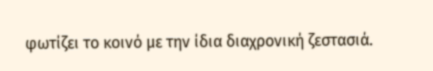φωτίζει το κοινό με την ίδια διαχρονική ζεστασιά.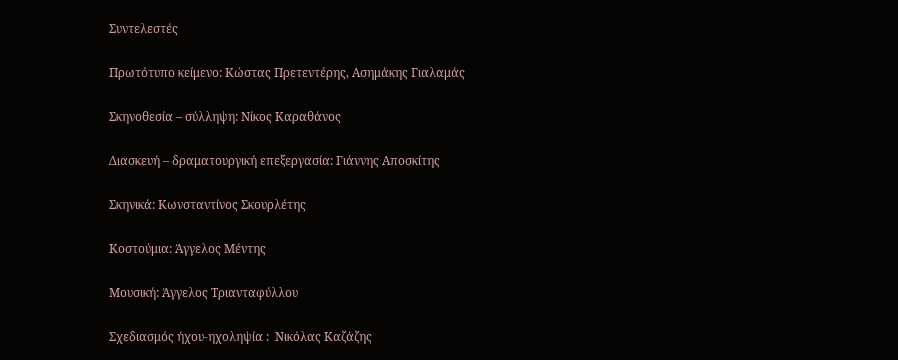Συντελεστές

Πρωτότυπο κείμενο: Κώστας Πρετεντέρης, Ασημάκης Γιαλαμάς

Σκηνοθεσία – σύλληψη: Νίκος Καραθάνος

Διασκευή – δραματουργική επεξεργασία: Γιάννης Αποσκίτης

Σκηνικά: Κωνσταντίνος Σκουρλέτης

Κοστούμια: Άγγελος Μέντης

Μουσική: Άγγελος Τριανταφύλλου

Σχεδιασμός ήχου-ηχοληψία :  Νικόλας Καζάζης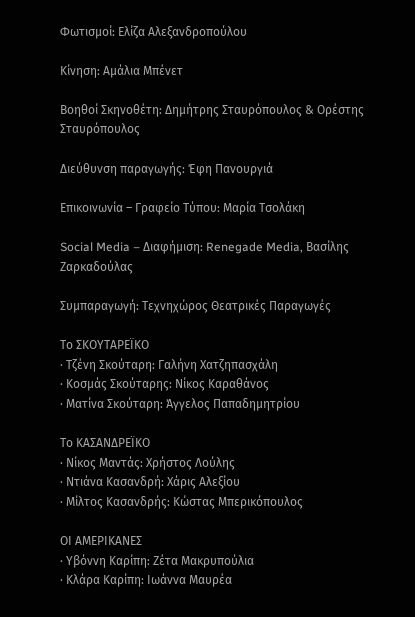Φωτισμοί: Ελίζα Αλεξανδροπούλου

Κίνηση: Αμάλια Μπένετ

Βοηθοί Σκηνοθέτη: Δημήτρης Σταυρόπουλος & Ορέστης Σταυρόπουλος

Διεύθυνση παραγωγής: Έφη Πανουργιά

Επικοινωνία – Γραφείο Τύπου: Μαρία Τσολάκη

Social Media – Διαφήμιση: Renegade Media, Βασίλης Ζαρκαδούλας

Συμπαραγωγή: Τεχνηχώρος Θεατρικές Παραγωγές

Το ΣΚΟΥΤΑΡΕΪΚΟ
· Τζένη Σκούταρη: Γαλήνη Χατζηπασχάλη
· Κοσμάς Σκούταρης: Νίκος Καραθάνος
· Ματίνα Σκούταρη: Άγγελος Παπαδημητρίου

Το ΚΑΣΑΝΔΡΕΪΚΟ
· Νίκος Μαντάς: Χρήστος Λούλης
· Ντιάνα Κασανδρή: Χάρις Αλεξίου
· Μίλτος Κασανδρής: Κώστας Μπερικόπουλος

ΟΙ ΑΜΕΡΙΚΑΝΕΣ
· Υβόννη Καρίπη: Ζέτα Μακρυπούλια
· Κλάρα Καρίπη: Ιωάννα Μαυρέα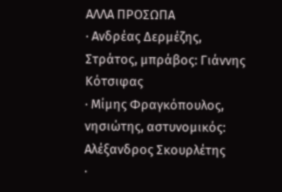ΑΛΛΑ ΠΡΟΣΩΠΑ
· Ανδρέας Δερμέζης, Στράτος, μπράβος: Γιάννης Κότσιφας
· Μίμης Φραγκόπουλος, νησιώτης, αστυνομικός: Αλέξανδρος Σκουρλέτης
·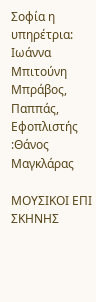Σοφία η υπηρέτρια: Ιωάννα Μπιτούνη
Μπράβος, Παππάς, Εφοπλιστής :Θάνος Μαγκλάρας

ΜΟΥΣΙΚΟΙ ΕΠΙ ΣΚΗΝΗΣ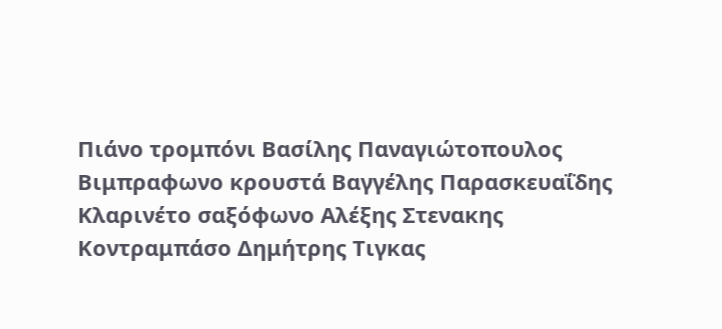Πιάνο τρομπόνι Βασίλης Παναγιώτοπουλος
Βιμπραφωνο κρουστά Βαγγέλης Παρασκευαΐδης
Κλαρινέτο σαξόφωνο Αλέξης Στενακης
Κοντραμπάσο Δημήτρης Τιγκας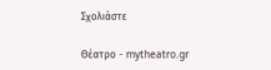Σχολιάστε

Θέατρο - mytheatro.gr